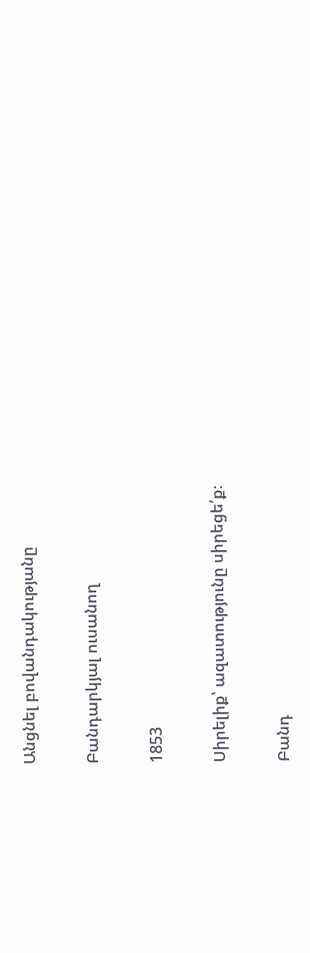Անցնել բովանդակությանը

Բանդարկյալ ուսանող

1853

Սիրելիք՝ ազատությունը սիրեցե՛ք։

Բանդ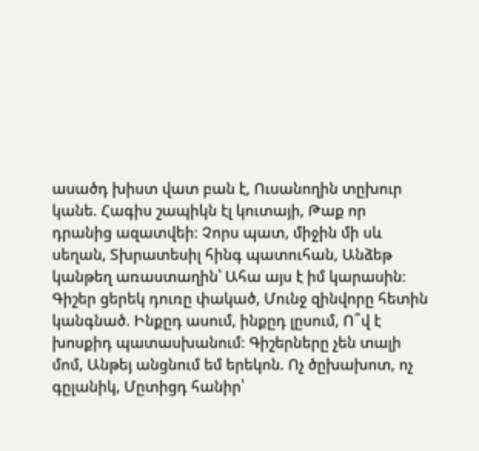ասածդ խիստ վատ բան է, Ուսանողին տըխուր կանե. Հագիս շապիկն էլ կուտայի, Թաք որ դրանից ազատվեի։ Չորս պատ, միջին մի սև սեղան, Տխրատեսիլ հինգ պատուհան, Անձեթ կանթեղ առաստաղին՝ Ահա այս է իմ կարասին։ Գիշեր ցերեկ դուռը փակած, Մունջ զինվորը հետին կանգնած. Ինքըդ ասում, ինքըդ լըսում, Ո՞վ է խոսքիդ պատասխանում։ Գիշերները չեն տալի մոմ, Անթեյ անցնում եմ երեկոն. Ոչ ծըխախոտ, ոչ գըլանիկ, Մըտիցդ հանիր՝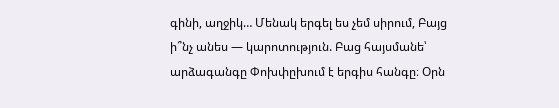գինի, աղջիկ… Մենակ երգել ես չեմ սիրում, Բայց ի՞նչ անես — կարոտություն. Բաց հայսմանե՝ արձագանգը Փոխփըխում է երգիս հանգը։ Օրն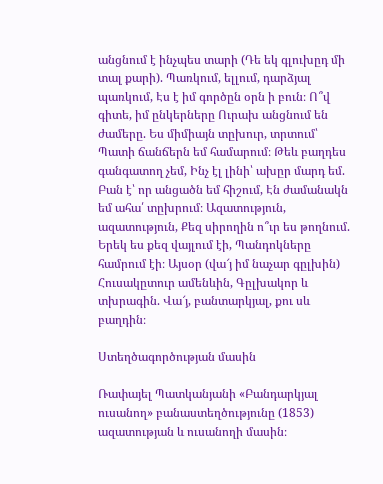անցնում է ինչպես տարի (Դե եկ գլուխըդ մի տալ քարի). Պառկում, ելլում, դարձյալ պառկում, Էս է իմ գործըն օրն ի բուն։ Ո՞վ գիտե, իմ ընկերները Ուրախ անցնում են ժամերը. Ես միմիայն տըխուր, տրտում՝ Պատի ճանճերն եմ համարում։ Թեև բաղդես գանգատող չեմ, Ինչ էլ լինի՝ ախըր մարդ եմ. Բան է՝ որ անցածն եմ հիշում, Էն ժամանակն եմ ահա՛ տըխրում։ Ազատություն, ազատություն, Քեզ սիրողին ո՞ւր ես թողնում. Երեկ ես քեզ վայլում էի, Պանդոկները համրում էի։ Այսօր (վա՜յ իմ նաչար գըլխին) Հուսակըտուր ամենևին, Գըլխակոր և տխրագին. Վա՜յ, բանտարկյալ, քու սև բաղդին։

Ստեղծագործության մասին

Ռափայել Պատկանյանի «Բանդարկյալ ուսանող» բանաստեղծությունը (1853) ազատության և ուսանողի մասին։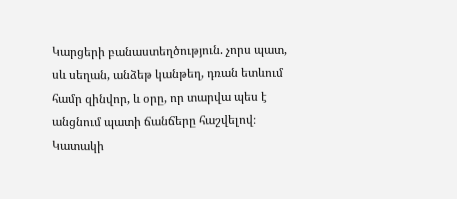Կարցերի բանաստեղծություն. չորս պատ, սև սեղան, անձեթ կանթեղ, դռան ետևում համր զինվոր, և օրը, որ տարվա պես է անցնում պատի ճանճերը հաշվելով։ Կատակի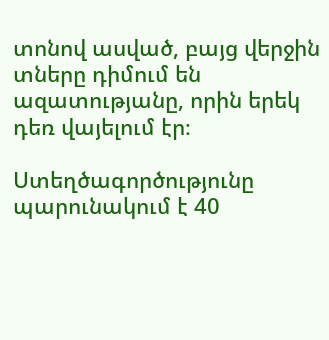տոնով ասված, բայց վերջին տները դիմում են ազատությանը, որին երեկ դեռ վայելում էր։

Ստեղծագործությունը պարունակում է 40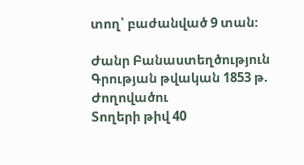տող՝ բաժանված 9 տան։

Ժանր Բանաստեղծություն
Գրության թվական 1853 թ.
Ժողովածու
Տողերի թիվ 40